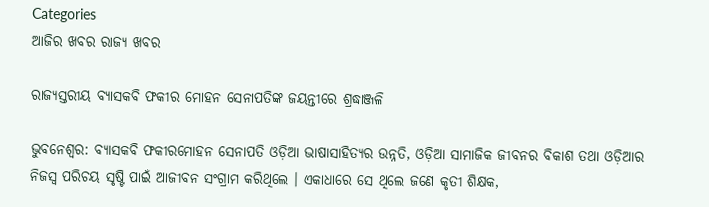Categories
ଆଜିର ଖବର ରାଜ୍ୟ ଖବର

ରାଜ୍ୟସ୍ତରୀୟ ବ୍ୟାସକବି ଫକୀର ମୋହନ ସେନାପତିଙ୍କ ଜୟନ୍ତୀରେ ଶ୍ରଦ୍ଧାଞ୍ଜଳି

ଭୁବନେଶ୍ୱର: ବ୍ୟାସକବି ଫକୀରମୋହନ ସେନାପତି ଓଡ଼ିଆ ଭାଷାସାହିତ୍ୟର ଉନ୍ନତି, ଓଡ଼ିଆ ସାମାଜିକ ଜୀବନର ବିକାଶ ତଥା ଓଡ଼ିଆର ନିଜସ୍ୱ ପରିଚୟ ସୃଷ୍ଟି ପାଇଁ ଆଜୀବନ ସଂଗ୍ରାମ କରିଥିଲେ । ଏକାଧାରେ ସେ ଥିଲେ ଜଣେ କୃତୀ ଶିକ୍ଷକ,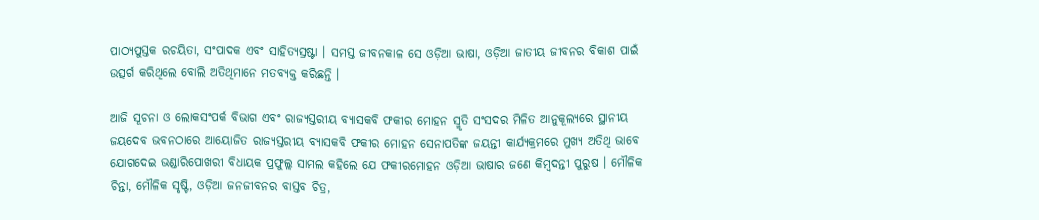ପାଠ୍ୟପୁସ୍ତକ ରଚୟିତା, ସଂପାଦକ ଏବଂ ସାହିତ୍ୟସ୍ରଷ୍ଟା । ସମସ୍ତ ଜୀବନକାଳ ସେ ଓଡ଼ିଆ ଭାଷା, ଓଡ଼ିଆ ଜାତୀୟ ଜୀବନର ବିକାଶ ପାଇଁ ଉତ୍ସର୍ଗ କରିଥିଲେ ବୋଲି ଅତିଥିମାନେ ମତବ୍ୟକ୍ତ କରିଛନ୍ତି ।

ଆଜି ସୂଚନା ଓ ଲୋକସଂପର୍କ ବିଭାଗ ଏବଂ ରାଜ୍ୟସ୍ତରୀୟ ବ୍ୟାସକବି ଫକୀର ମୋହନ ସ୍ମୃତି ସଂସଦର ମିଳିତ ଆନୁକୂଲ୍ୟରେ ସ୍ଥାନୀୟ ଜୟଦେବ ଭବନଠାରେ ଆୟୋଜିତ ରାଜ୍ୟସ୍ତରୀୟ ବ୍ୟାସକବି ଫକୀର ମୋହନ ସେନାପତିଙ୍କ ଜୟନ୍ତୀ କାର୍ଯ୍ୟକ୍ରମରେ ମୁଖ୍ୟ ଅତିଥି ଭାବେ ଯୋଗଦେଇ ଭଣ୍ଡାରିପୋଖରୀ ବିଧାୟକ ପ୍ରଫୁଲ୍ଲ ସାମଲ କହିଲେ ଯେ ଫକୀରମୋହନ ଓଡ଼ିଆ ଭାଷାର ଜଣେ କିମ୍ବଦନ୍ତୀ ପୁରୁଷ । ମୌଳିକ ଚିନ୍ତା, ମୌଳିକ ସୃଷ୍ଟି, ଓଡ଼ିଆ ଜନଜୀବନର ବାସ୍ତବ ଚିତ୍ର,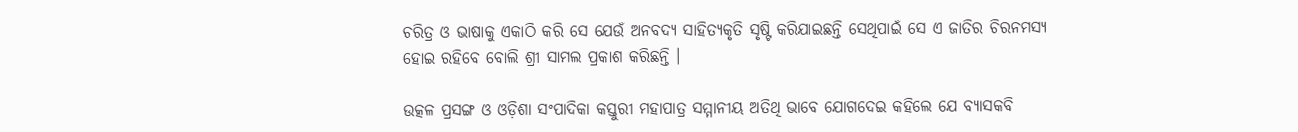ଚରିତ୍ର ଓ ଭାଷାକୁ ଏକାଠି କରି ସେ ଯେଉଁ ଅନବଦ୍ୟ ସାହିତ୍ୟକୃତି ସୃଷ୍ଟି କରିଯାଇଛନ୍ତି ସେଥିପାଇଁ ସେ ଏ ଜାତିର ଚିରନମସ୍ୟ ହୋଇ ରହିବେ ବୋଲି ଶ୍ରୀ ସାମଲ ପ୍ରକାଶ କରିଛନ୍ତି ।

ଉତ୍କଳ ପ୍ରସଙ୍ଗ ଓ ଓଡ଼ିଶା ସଂପାଦିକା କସ୍ତୁରୀ ମହାପାତ୍ର ସମ୍ମାନୀୟ ଅତିଥି ଭାବେ ଯୋଗଦେଇ କହିଲେ ଯେ ବ୍ୟାସକବି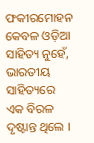ଫକୀରମୋହନ କେବଳ ଓଡ଼ିଆ ସାହିତ୍ୟ ନୁହେଁ, ଭାରତୀୟ ସାହିତ୍ୟରେ ଏକ ବିରଳ ଦୃଷ୍ଟାନ୍ତ ଥିଲେ ।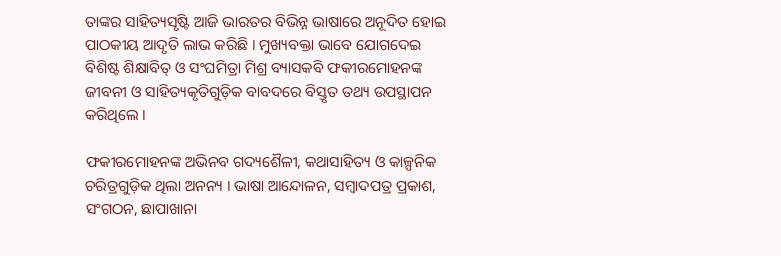ତାଙ୍କର ସାହିତ୍ୟସୃଷ୍ଟି ଆଜି ଭାରତର ବିଭିନ୍ନ ଭାଷାରେ ଅନୂଦିତ ହୋଇ ପାଠକୀୟ ଆଦୃତି ଲାଭ କରିଛି । ମୁଖ୍ୟବକ୍ତା ଭାବେ ଯୋଗଦେଇ ବିଶିଷ୍ଟ ଶିକ୍ଷାବିତ୍‌ ଓ ସଂଘମିତ୍ରା ମିଶ୍ର ବ୍ୟାସକବି ଫକୀରମୋହନଙ୍କ ଜୀବନୀ ଓ ସାହିତ୍ୟକୃତିଗୁଡ଼ିକ ବାବଦରେ ବିସ୍ତୃତ ତଥ୍ୟ ଉପସ୍ଥାପନ କରିଥିଲେ ।

ଫକୀରମୋହନଙ୍କ ଅଭିନବ ଗଦ୍ୟଶୈଳୀ, କଥାସାହିତ୍ୟ ଓ କାଳ୍ପନିକ ଚରିତ୍ରଗୁଡ଼ିକ ଥିଲା ଅନନ୍ୟ । ଭାଷା ଆନ୍ଦୋଳନ, ସମ୍ବାଦପତ୍ର ପ୍ରକାଶ, ସଂଗଠନ, ଛାପାଖାନା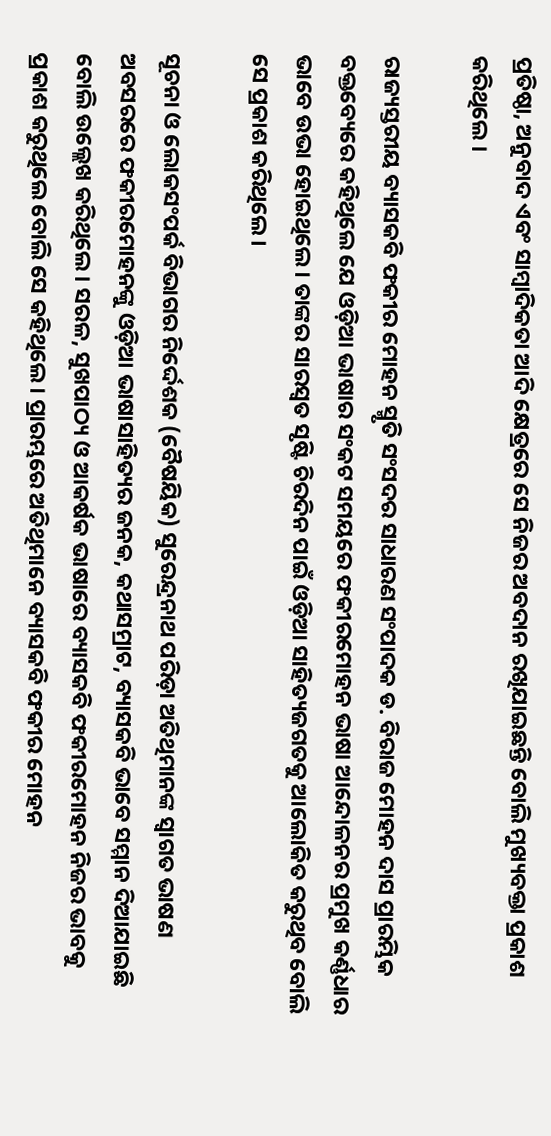ପ୍ରତିଷ୍ଠା, ଅନୁବାଦ ଏବଂ ସାମ୍ବାଦିକତା ଆଦି କ୍ଷେତ୍ରରେ ସେ ନିଜର ଅବଦାନ ରଖିଯାଇଛନ୍ତି ବୋଲି ମୁଖ୍ୟବକ୍ତା ପ୍ରକାଶ କରିଥିଲେ ।

ରାଜ୍ୟସ୍ତରୀୟ ବ୍ୟାସକବି ଫକୀର ମୋହନ ସ୍ମୃତି ସଂସଦର ସାଧାରଣ ସଂପାଦକ ଡ. ବିରାଜ ମୋହନ ଦାସ ପ୍ରାରମ୍ଭିକ ବକ୍ତବ୍ୟେରେ କହିଥିଲେ ଯେ ଓଡ଼ିଆ ଭାଷାର ସଂକଟ ସମୟରେ ଫକୀରମୋହନ ଭାଷା ଆନ୍ଦୋଳନର ପ୍ରମୁଖ କର୍ଣ୍ଣଧାର ଭାବେ ଉଭା ହୋଇଥିଲେ । ତାଙ୍କର ସାରସ୍ୱତ ସୃଷ୍ଟି ଚିରଦିନ ପାଇଁ ଓଡ଼ିଆ ସାହିତ୍ୟଜଗତକୁ ଆଲୋକିତ କରୁଥିବ ବୋଲି ସେ ପ୍ରକାଶ କରିଥିଲେ ।

ସୂଚନା ଓ ଲୋକସଂପର୍କ ବିଭାଗର ନିର୍ଦ୍ଦେଶକ (ବୈଷୟିକ) ସୁରେନ୍ଦ୍ରନାଥ ପରିଡ଼ା ଅତିଥିମାନଙ୍କ ସ୍ୱାଗତ ଭାଷଣ ଅବସରରେ ଫକୀରମୋହନଙ୍କୁ ଓଡ଼ିଆ ଭାଷାସାହିତ୍ୟର ଜନକ, କଥାସମ୍ରାଟ, ବ୍ୟାସକବି ଭାବେ ସମ୍ମାନ ଦିଆଯାଇଛି ବୋଲି ଉଲ୍ଲେଖ କରିଥିଲେ। ସରଳ, ସୁଖପାଠ୍ୟ ଓ ଆକର୍ଷକ ଭାଷାରେ ବ୍ୟାସକବି ଫକୀରମୋହନ ନିଜର ଭାବକୁ ପ୍ରକାଶ କରୁଥିଲେ ବୋଲି ସେ କହିଥିଲେ। ପ୍ରାରମ୍ଭରେ ଅତିଥିମାନେ ବ୍ୟାସକବି ଫକୀର ମୋହନ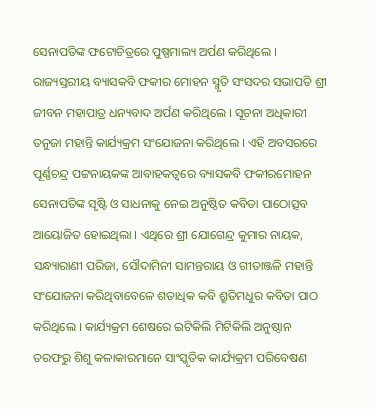ସେନାପତିଙ୍କ ଫଟୋଚିତ୍ରରେ ପୁଷ୍ପମାଲ୍ୟ ଅର୍ପଣ କରିଥିଲେ । ରାଜ୍ୟସ୍ତରୀୟ ବ୍ୟାସକବି ଫକୀର ମୋହନ ସ୍ମୃତି ସଂସଦର ସଭାପତି ଶ୍ରୀ ଜୀବନ ମହାପାତ୍ର ଧନ୍ୟବାଦ ଅର୍ପଣ କରିଥିଲେ । ସୂଚନା ଅଧିକାରୀ ତନୁଜା ମହାନ୍ତି କାର୍ଯ୍ୟକ୍ରମ ସଂଯୋଜନା କରିଥିଲେ । ଏହି ଅବସରରେ ପୂର୍ଣ୍ଣଚନ୍ଦ୍ର ପଟ୍ଟନାୟକଙ୍କ ଆବାହକତ୍ୱରେ ବ୍ୟାସକବି ଫକୀରମୋହନ ସେନାପତିଙ୍କ ସୃଷ୍ଟି ଓ ସାଧନାକୁ ନେଇ ଅନୁଷ୍ଠିତ କବିତା ପାଠୋତ୍ସବ ଆୟୋଜିତ ହୋଇଥିଲା । ଏଥିରେ ଶ୍ରୀ ଯୋଗେନ୍ଦ୍ର କୁମାର ନାୟକ, ସନ୍ଧ୍ୟାରାଣୀ ପରିଜା, ସୌଦାମିନୀ ସାମନ୍ତରାୟ ଓ ଗୀତାଞ୍ଜଳି ମହାନ୍ତି ସଂଯୋଜନା କରିଥିବାବେଳେ ଶତାଧିକ କବି ଶ୍ରୁତିମଧୁର କବିତା ପାଠ କରିଥିଲେ । କାର୍ଯ୍ୟକ୍ରମ ଶେଷରେ ଇଟିକିଲି ମିଟିକିଲି ଅନୁଷ୍ଠାନ ତରଫରୁ ଶିଶୁ କଳାକାରମାନେ ସାଂସ୍କୃତିକ କାର୍ଯ୍ୟକ୍ରମ ପରିବେଷଣ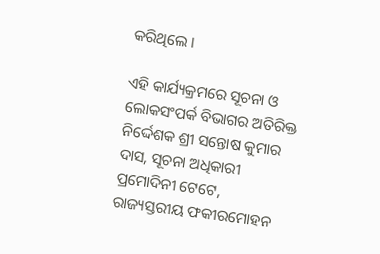କରିଥିଲେ ।

ଏହି କାର୍ଯ୍ୟକ୍ରମରେ ସୂଚନା ଓ ଲୋକସଂପର୍କ ବିଭାଗର ଅତିରିକ୍ତ ନିର୍ଦ୍ଦେଶକ ଶ୍ରୀ ସନ୍ତୋଷ କୁମାର ଦାସ, ସୂଚନା ଅଧିକାରୀ ପ୍ରମୋଦିନୀ ଟେଟେ, ରାଜ୍ୟସ୍ତରୀୟ ଫକୀରମୋହନ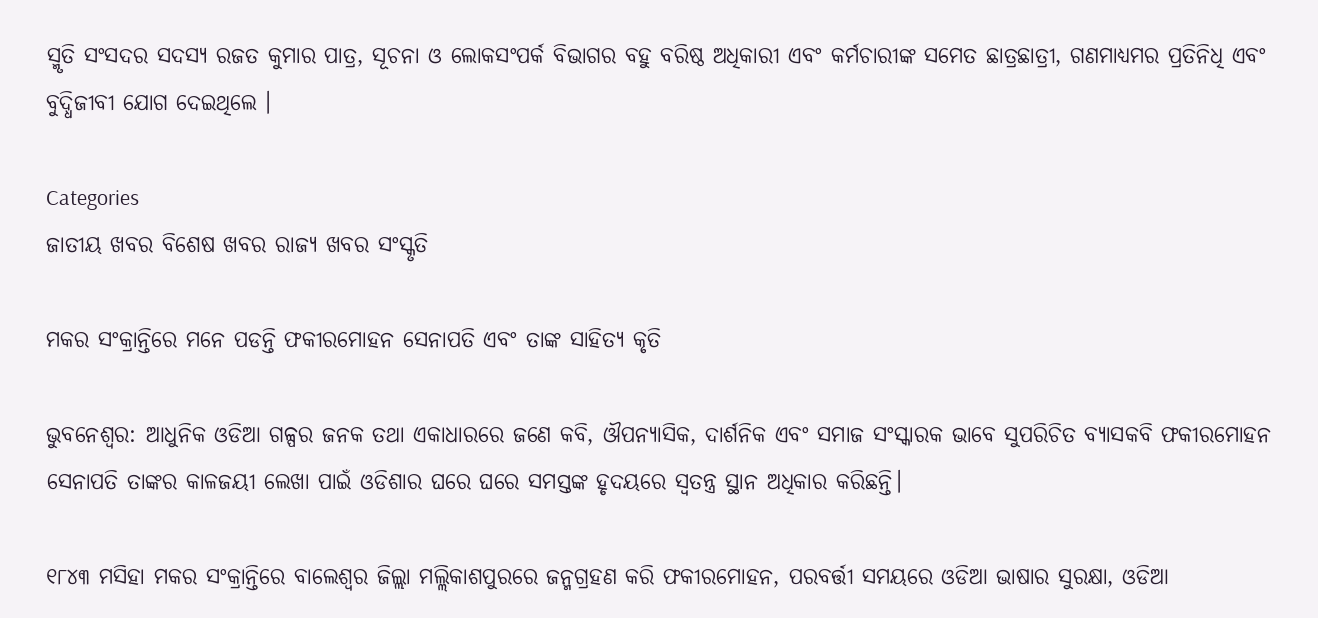ସ୍ମୃତି ସଂସଦର ସଦସ୍ୟ ରଜତ କୁମାର ପାତ୍ର, ସୂଚନା ଓ ଲୋକସଂପର୍କ ବିଭାଗର ବହୁ ବରିଷ୍ଠ ଅଧିକାରୀ ଏବଂ କର୍ମଚାରୀଙ୍କ ସମେତ ଛାତ୍ରଛାତ୍ରୀ, ଗଣମାଧ୍ୟମର ପ୍ରତିନିଧି ଏବଂ ବୁଦ୍ଧିଜୀବୀ ଯୋଗ ଦେଇଥିଲେ ।

Categories
ଜାତୀୟ ଖବର ବିଶେଷ ଖବର ରାଜ୍ୟ ଖବର ସଂସ୍କୃତି

ମକର ସଂକ୍ରାନ୍ତିରେ ମନେ ପଡନ୍ତି ଫକୀରମୋହନ ସେନାପତି ଏବଂ ତାଙ୍କ ସାହିତ୍ୟ କୃତି

ଭୁବନେଶ୍ବର: ଆଧୁନିକ ଓଡିଆ ଗଳ୍ପର ଜନକ ତଥା ଏକାଧାରରେ ଜଣେ କବି, ଔପନ୍ୟାସିକ, ଦାର୍ଶନିକ ଏବଂ ସମାଜ ସଂସ୍କାରକ ଭାବେ ସୁପରିଚିତ ବ୍ୟାସକବି ଫକୀରମୋହନ ସେନାପତି ତାଙ୍କର କାଳଜୟୀ ଲେଖା ପାଇଁ ଓଡିଶାର ଘରେ ଘରେ ସମସ୍ତଙ୍କ ହୃଦୟରେ ସ୍ୱତନ୍ତ୍ର ସ୍ଥାନ ଅଧିକାର କରିଛନ୍ତି।

୧୮୪୩ ମସିହା ମକର ସଂକ୍ରାନ୍ତିରେ ବାଲେଶ୍ୱର ଜିଲ୍ଲା ମଲ୍ଲିକାଶପୁରରେ ଜନ୍ମଗ୍ରହଣ କରି ଫକୀରମୋହନ, ପରବର୍ତ୍ତୀ ସମୟରେ ଓଡିଆ ଭାଷାର ସୁରକ୍ଷା, ଓଡିଆ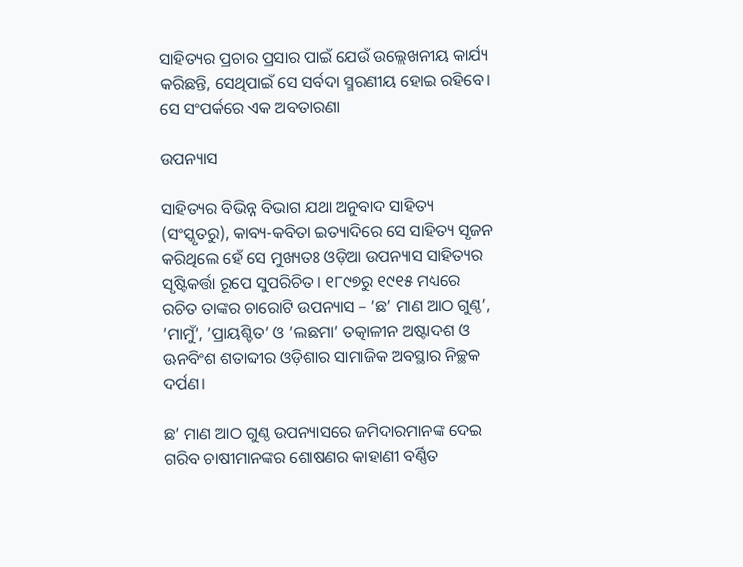ସାହିତ୍ୟର ପ୍ରଚାର ପ୍ରସାର ପାଇଁ ଯେଉଁ ଉଲ୍ଲେଖନୀୟ କାର୍ଯ୍ୟ କରିଛନ୍ତି, ସେଥିପାଇଁ ସେ ସର୍ବଦା ସ୍ମରଣୀୟ ହୋଇ ରହିବେ। ସେ ସଂପର୍କରେ ଏକ ଅବତାରଣା

ଉପନ୍ୟାସ

ସାହିତ୍ୟର ବିଭିନ୍ନ ବିଭାଗ ଯଥା ଅନୁବାଦ ସାହିତ୍ୟ (ସଂସ୍କୃତରୁ), କାବ୍ୟ-କବିତା ଇତ୍ୟାଦିରେ ସେ ସାହିତ୍ୟ ସୃଜନ କରିଥିଲେ ହେଁ ସେ ମୁଖ୍ୟତଃ ଓଡ଼ିଆ ଉପନ୍ୟାସ ସାହିତ୍ୟର ସୃଷ୍ଟିକର୍ତ୍ତା ରୂପେ ସୁପରିଚିତ। ୧୮୯୭ରୁ ୧୯୧୫ ମଧ୍ୟରେ ରଚିତ ତାଙ୍କର ଚାରୋଟି ଉପନ୍ୟାସ – ’ଛ’ ମାଣ ଆଠ ଗୁଣ୍ଠ’, ’ମାମୁଁ’, ’ପ୍ରାୟଶ୍ଚିତ’ ଓ ’ଲଛମା’ ତତ୍କାଳୀନ ଅଷ୍ଟାଦଶ ଓ ଊନବିଂଶ ଶତାବ୍ଦୀର ଓଡ଼ିଶାର ସାମାଜିକ ଅବସ୍ଥାର ନିଚ୍ଛକ ଦର୍ପଣ।

ଛ’ ମାଣ ଆଠ ଗୁଣ୍ଠ ଉପନ୍ୟାସରେ ଜମିଦାରମାନଙ୍କ ଦେଇ ଗରିବ ଚାଷୀମାନଙ୍କର ଶୋଷଣର କାହାଣୀ ବର୍ଣ୍ଣିତ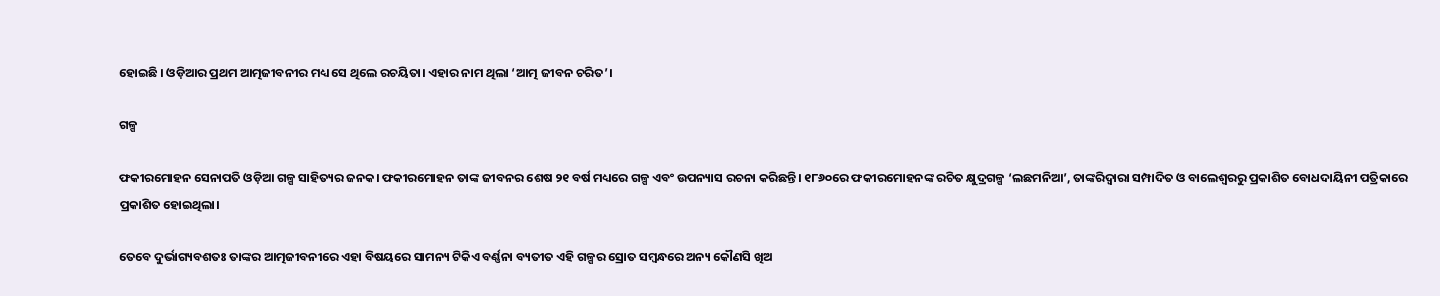ହୋ‍ଇଛି । ଓଡ଼ିଆର ପ୍ରଥମ ଆତ୍ମଜୀବନୀର ମଧ୍ୟ ସେ ଥିଲେ ରଚୟିତା। ଏହାର ନାମ ଥିଲା ‘ଆତ୍ମ ଜୀବନ ଚରିତ’।

ଗଳ୍ପ

ଫକୀରମୋହନ ସେନାପତି ଓଡ଼ିଆ ଗଳ୍ପ ସାହିତ୍ୟର ଜନକ। ଫକୀରମୋହନ ତାଙ୍କ ଜୀବନର ଶେଷ ୨୧ ବର୍ଷ ମଧ୍ୟରେ ଗଳ୍ପ ଏବଂ ଉପନ୍ୟାସ ରଚନା କରିଛନ୍ତି। ୧୮୬୦ରେ ଫକୀରମୋହନଙ୍କ ରଚିତ କ୍ଷୁଦ୍ରଗଳ୍ପ ‘ଲଛମନିଆ’, ତାଙ୍କରିଦ୍ୱାରା ସମ୍ପାଦିତ ଓ ବାଲେଶ୍ୱରରୁ ପ୍ରକାଶିତ ବୋଧଦାୟିନୀ ପତ୍ରିକାରେ ପ୍ରକାଶିତ ହୋ‍ଇଥିଲା।

ତେବେ ଦୁର୍ଭାଗ୍ୟବଶତଃ ତାଙ୍କର ଆତ୍ମଜୀବନୀରେ ଏହା ବିଷୟରେ ସାମନ୍ୟ ଟିକିଏ ବର୍ଣ୍ଣନା ବ୍ୟତୀତ ଏହି ଗଳ୍ପର ସ୍ରୋତ ସମ୍ବନ୍ଧରେ ଅନ୍ୟ କୌଣସି ଖିଅ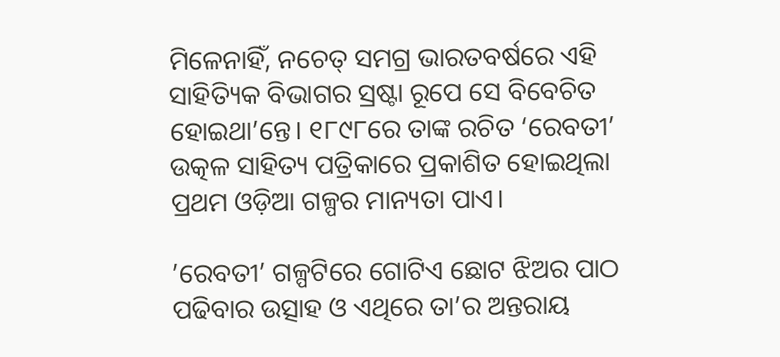ମିଳେନାହିଁ, ନଚେତ୍ ସମଗ୍ର ଭାରତବର୍ଷରେ ଏହି ସାହିତ୍ୟିକ ବିଭାଗର ସ୍ରଷ୍ଟା ରୂପେ ସେ ବିବେଚିତ ହୋ‍ଇଥା’ନ୍ତେ। ୧୮୯୮ରେ ତାଙ୍କ ରଚିତ ‘ରେବତୀ’ ଉତ୍କଳ ସାହିତ୍ୟ ପତ୍ରିକାରେ ପ୍ରକାଶିତ ହୋଇଥିଲା ପ୍ରଥମ ଓଡ଼ିଆ ଗଳ୍ପର ମାନ୍ୟତା ପାଏ।

’ରେବତୀ’ ଗଳ୍ପଟିରେ ଗୋଟିଏ ଛୋଟ ଝିଅର ପାଠ ପଢିବାର ଉତ୍ସାହ ଓ ଏଥିରେ ତା’ର ଅନ୍ତରାୟ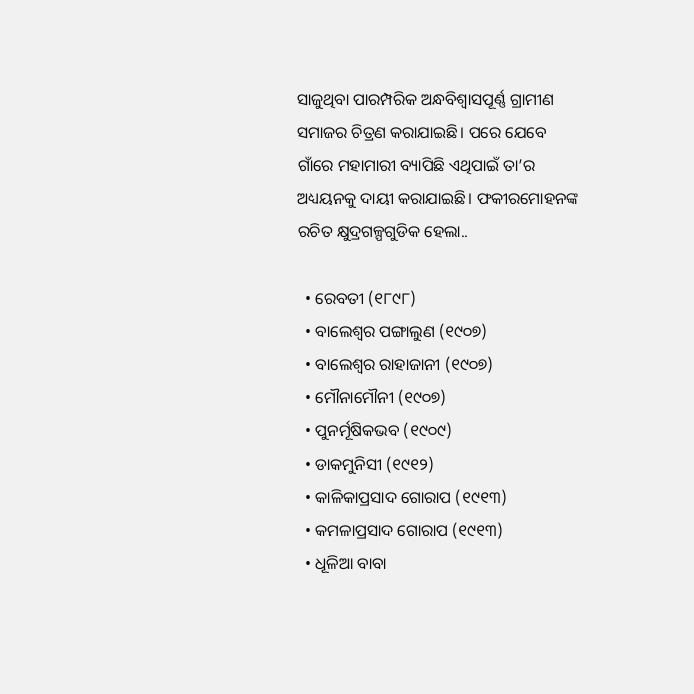ସାଜୁଥିବା ପାରମ୍ପରିକ ଅନ୍ଧବିଶ୍ୱାସପୂର୍ଣ୍ଣ ଗ୍ରାମୀଣ ସମାଜର ଚିତ୍ରଣ କରାଯାଇଛି। ପରେ ଯେବେ ଗାଁରେ ମହାମାରୀ ବ୍ୟାପିଛି ଏଥିପାଇଁ ତା’ର ଅଧ୍ୟୟନକୁ ଦାୟୀ କରାଯାଇଛି। ଫକୀରମୋହନଙ୍କ ରଚିତ କ୍ଷୁଦ୍ରଗଳ୍ପଗୁଡିକ ହେଲା..

  • ରେବତୀ (୧୮୯୮)
  • ବାଲେଶ୍ୱର ପଙ୍ଗାଲୁଣ (୧୯୦୭)
  • ବାଲେଶ୍ୱର ରାହାଜାନୀ (୧୯୦୭)
  • ମୌନାମୌନୀ (୧୯୦୭)
  • ପୁନର୍ମୂଷିକଭବ (୧୯୦୯)
  • ଡାକମୁନିସୀ (୧୯୧୨)
  • କାଳିକାପ୍ରସାଦ ଗୋରାପ (୧୯୧୩)
  • କମଳାପ୍ରସାଦ ଗୋରାପ (୧୯୧୩)
  • ଧୂଳିଆ ବାବା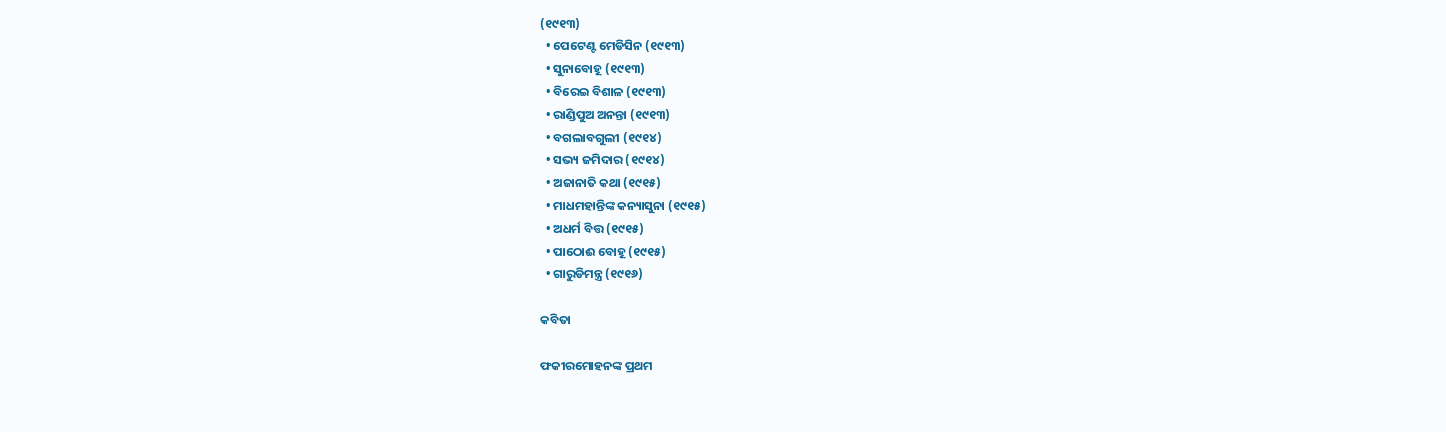(୧୯୧୩)
  • ପେଟେଣ୍ଟ ମେଡିସିନ (୧୯୧୩)
  • ସୁନାବୋହୂ (୧୯୧୩)
  • ବିରେଇ ବିଶାଳ (୧୯୧୩)
  • ରାଣ୍ଡିପୁଅ ଅନନ୍ତା (୧୯୧୩)
  • ବଗଲାବଗୁଲୀ (୧୯୧୪)
  • ସଭ୍ୟ ଜମିଦାର (୧୯୧୪)
  • ଅଜାନାତି କଥା (୧୯୧୫)
  • ମାଧମହାନ୍ତିଙ୍କ କନ୍ୟାସୁନା (୧୯୧୫)
  • ଅଧର୍ମ ବିତ୍ତ (୧୯୧୫)
  • ପାଠୋଈ ବୋହୂ (୧୯୧୫)
  • ଗାରୁଡିମନ୍ତ୍ର (୧୯୧୬)

କବିତା

ଫକୀରମୋହନଙ୍କ ପ୍ରଥମ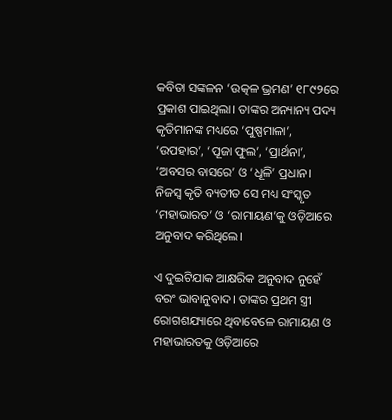କବିତା ସଙ୍କଳନ ‘ଉତ୍କଳ ଭ୍ରମଣ’ ୧୮୯୨ରେ ପ୍ରକାଶ ପାଇଥିଲା। ତାଙ୍କର ଅନ୍ୟାନ୍ୟ ପଦ୍ୟ କୃତିମାନଙ୍କ ମଧ୍ୟରେ ‘ପୁଷ୍ପମାଳା’, ‘ଉପହାର’, ‘ପୂଜା ଫୁଲ’, ‘ପ୍ରାର୍ଥନା’, ‘ଅବସର ବାସରେ’ ଓ ‘ଧୂଳି’ ପ୍ରଧାନ। ନିଜସ୍ୱ କୃତି ବ୍ୟତୀତ ସେ ମଧ୍ୟ ସଂସ୍କୃତ ‘ମହାଭାରତ’ ଓ ‘ରାମାୟଣ’କୁ ଓଡ଼ିଆରେ ଅନୁବାଦ କରିଥିଲେ।

ଏ ଦୁଇଟିଯାକ ଆକ୍ଷରିକ ଅନୁବାଦ ନୁହେଁ ବରଂ ଭାବାନୁବାଦ। ତାଙ୍କର ପ୍ରଥମ ସ୍ତ୍ରୀ ରୋଗଶଯ୍ୟାରେ ଥିବାବେଳେ ରାମାୟଣ ଓ ମହାଭାରତକୁ ଓଡ଼ିଆରେ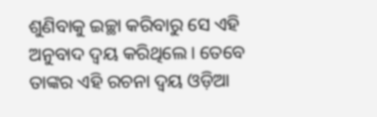ଶୁଣିବାକୁ ଇଚ୍ଛା କରିବାରୁ ସେ ଏହି ଅନୁବାଦ ଦ୍ୱୟ କରିଥିଲେ। ତେବେ ତାଙ୍କର ଏହି ରଚନା ଦ୍ୱୟ ଓଡ଼ିଆ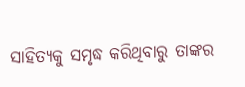ସାହିତ୍ୟକୁ ସମୃଦ୍ଧ କରିଥିବାରୁ ତାଙ୍କର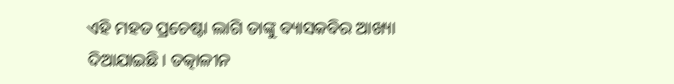ଏହି ମହତ ପ୍ରଚେଷ୍ଟା ଲାଗି ତାଙ୍କୁ ବ୍ୟାସକବିର ଆଖ୍ୟା ଦିଆଯା‍ଇଛି। ତତ୍କାଳୀନ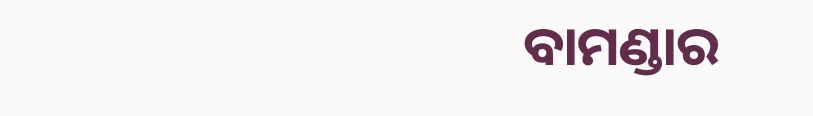ବାମଣ୍ଡାର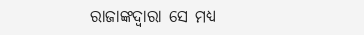ରାଜାଙ୍କଦ୍ୱାରା ସେ ମଧ୍ୟ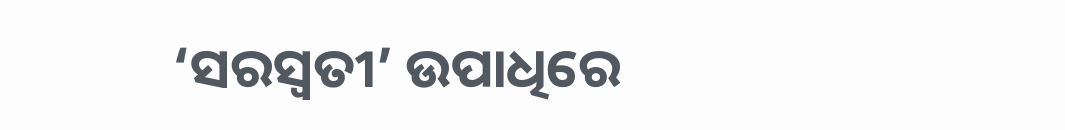‘ସରସ୍ୱତୀ’ ଉପାଧିରେ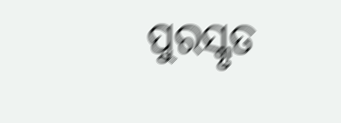ପୁରସ୍କୃତ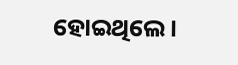ହୋ‍ଇଥିଲେ।